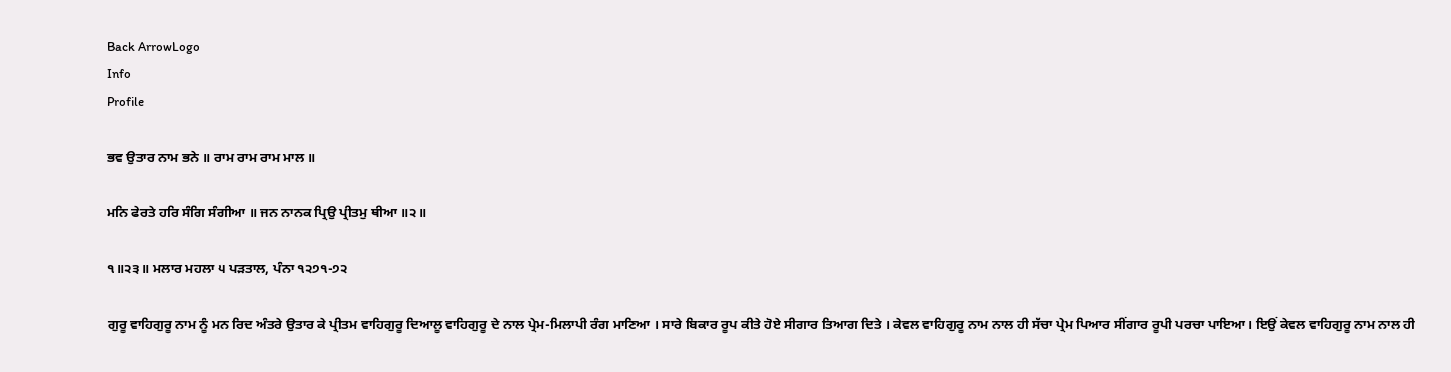Back ArrowLogo
Info
Profile

ਭਵ ਉਤਾਰ ਨਾਮ ਭਨੇ ॥ ਰਾਮ ਰਾਮ ਰਾਮ ਮਾਲ ॥

ਮਨਿ ਫੇਰਤੇ ਹਰਿ ਸੰਗਿ ਸੰਗੀਆ ॥ ਜਨ ਨਾਨਕ ਪ੍ਰਿਉ ਪ੍ਰੀਤਮੁ ਥੀਆ ॥੨॥

੧॥੨੩॥ ਮਲਾਰ ਮਹਲਾ ੫ ਪੜਤਾਲ, ਪੰਨਾ ੧੨੭੧-੭੨

ਗੁਰੂ ਵਾਹਿਗੁਰੂ ਨਾਮ ਨੂੰ ਮਨ ਰਿਦ ਅੰਤਰੇ ਉਤਾਰ ਕੇ ਪ੍ਰੀਤਮ ਵਾਹਿਗੁਰੂ ਦਿਆਲੂ ਵਾਹਿਗੁਰੂ ਦੇ ਨਾਲ ਪ੍ਰੇਮ-ਮਿਲਾਪੀ ਰੰਗ ਮਾਣਿਆ । ਸਾਰੇ ਬਿਕਾਰ ਰੂਪ ਕੀਤੇ ਹੋਏ ਸੀਗਾਰ ਤਿਆਗ ਦਿਤੇ । ਕੇਵਲ ਵਾਹਿਗੁਰੂ ਨਾਮ ਨਾਲ ਹੀ ਸੱਚਾ ਪ੍ਰੇਮ ਪਿਆਰ ਸੀਂਗਾਰ ਰੂਪੀ ਪਰਚਾ ਪਾਇਆ। ਇਉਂ ਕੇਵਲ ਵਾਹਿਗੁਰੂ ਨਾਮ ਨਾਲ ਹੀ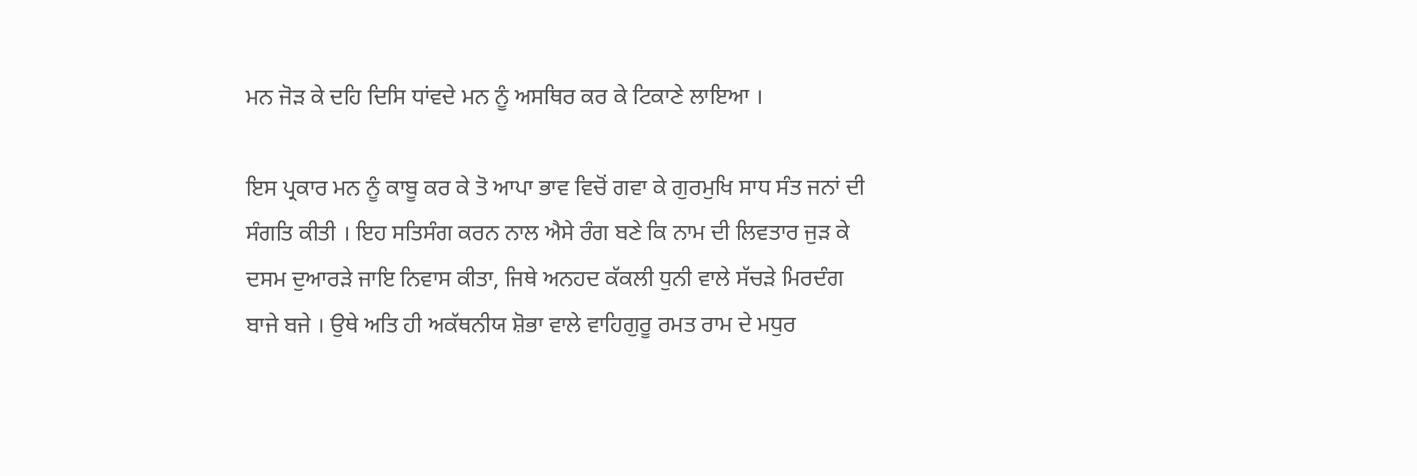ਮਨ ਜੋੜ ਕੇ ਦਹਿ ਦਿਸਿ ਧਾਂਵਦੇ ਮਨ ਨੂੰ ਅਸਥਿਰ ਕਰ ਕੇ ਟਿਕਾਣੇ ਲਾਇਆ ।

ਇਸ ਪ੍ਰਕਾਰ ਮਨ ਨੂੰ ਕਾਬੂ ਕਰ ਕੇ ਤੋ ਆਪਾ ਭਾਵ ਵਿਚੋਂ ਗਵਾ ਕੇ ਗੁਰਮੁਖਿ ਸਾਧ ਸੰਤ ਜਨਾਂ ਦੀ ਸੰਗਤਿ ਕੀਤੀ । ਇਹ ਸਤਿਸੰਗ ਕਰਨ ਨਾਲ ਐਸੇ ਰੰਗ ਬਣੇ ਕਿ ਨਾਮ ਦੀ ਲਿਵਤਾਰ ਜੁੜ ਕੇ ਦਸਮ ਦੁਆਰੜੇ ਜਾਇ ਨਿਵਾਸ ਕੀਤਾ, ਜਿਥੇ ਅਨਹਦ ਕੱਕਲੀ ਧੁਨੀ ਵਾਲੇ ਸੱਚੜੇ ਮਿਰਦੰਗ ਬਾਜੇ ਬਜੇ । ਉਥੇ ਅਤਿ ਹੀ ਅਕੱਥਨੀਯ ਸ਼ੋਭਾ ਵਾਲੇ ਵਾਹਿਗੁਰੂ ਰਮਤ ਰਾਮ ਦੇ ਮਧੁਰ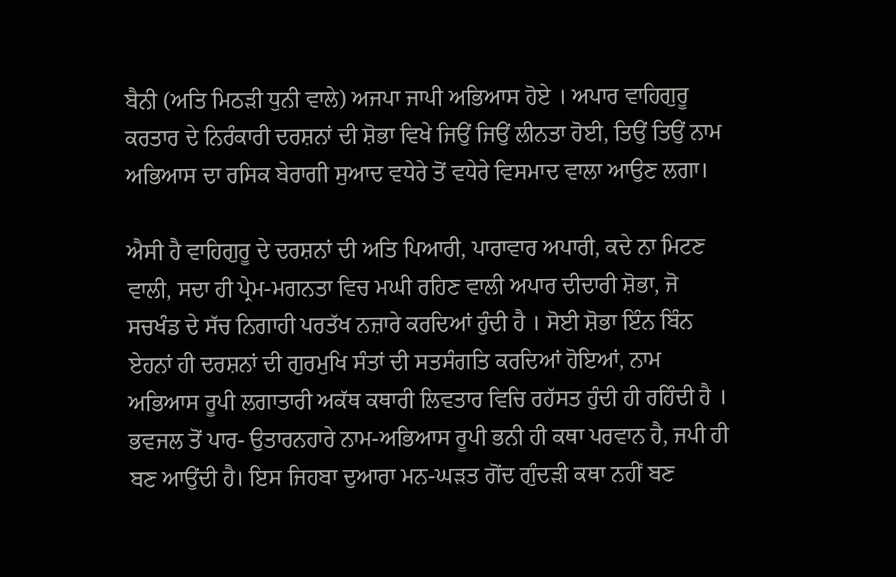ਬੈਨੀ (ਅਤਿ ਮਿਠੜੀ ਧੁਨੀ ਵਾਲੇ) ਅਜਪਾ ਜਾਪੀ ਅਭਿਆਸ ਹੋਏ । ਅਪਾਰ ਵਾਹਿਗੁਰੂ ਕਰਤਾਰ ਦੇ ਨਿਰੰਕਾਰੀ ਦਰਸ਼ਨਾਂ ਦੀ ਸ਼ੋਭਾ ਵਿਖੇ ਜਿਉਂ ਜਿਉਂ ਲੀਨਤਾ ਹੋਈ, ਤਿਉਂ ਤਿਉਂ ਨਾਮ ਅਭਿਆਸ ਦਾ ਰਸਿਕ ਬੇਰਾਗੀ ਸੁਆਦ ਵਧੇਰੇ ਤੋਂ ਵਧੇਰੇ ਵਿਸਮਾਦ ਵਾਲਾ ਆਉਣ ਲਗਾ।

ਐਸੀ ਹੈ ਵਾਹਿਗੁਰੂ ਦੇ ਦਰਸ਼ਨਾਂ ਦੀ ਅਤਿ ਪਿਆਰੀ, ਪਾਰਾਵਾਰ ਅਪਾਰੀ, ਕਦੇ ਨਾ ਮਿਟਣ ਵਾਲੀ, ਸਦਾ ਹੀ ਪ੍ਰੇਮ-ਮਗਨਤਾ ਵਿਚ ਮਘੀ ਰਹਿਣ ਵਾਲੀ ਅਪਾਰ ਦੀਦਾਰੀ ਸ਼ੋਭਾ, ਜੋ ਸਚਖੰਡ ਦੇ ਸੱਚ ਨਿਗਾਹੀ ਪਰਤੱਖ ਨਜ਼ਾਰੇ ਕਰਦਿਆਂ ਹੁੰਦੀ ਹੈ । ਸੋਈ ਸ਼ੋਭਾ ਇੰਨ ਬਿੰਨ ਏਹਨਾਂ ਹੀ ਦਰਸ਼ਨਾਂ ਦੀ ਗੁਰਮੁਖਿ ਸੰਤਾਂ ਦੀ ਸਤਸੰਗਤਿ ਕਰਦਿਆਂ ਹੋਇਆਂ, ਨਾਮ ਅਭਿਆਸ ਰੂਪੀ ਲਗਾਤਾਰੀ ਅਕੱਥ ਕਥਾਰੀ ਲਿਵਤਾਰ ਵਿਚਿ ਰਹੱਸਤ ਹੁੰਦੀ ਹੀ ਰਹਿੰਦੀ ਹੈ । ਭਵਜਲ ਤੋਂ ਪਾਰ- ਉਤਾਰਨਹਾਰੇ ਨਾਮ-ਅਭਿਆਸ ਰੂਪੀ ਭਨੀ ਹੀ ਕਥਾ ਪਰਵਾਨ ਹੈ, ਜਪੀ ਹੀ ਬਣ ਆਉਂਦੀ ਹੈ। ਇਸ ਜਿਹਬਾ ਦੁਆਰਾ ਮਨ-ਘੜਤ ਗੋਂਦ ਗੁੰਦੜੀ ਕਥਾ ਨਹੀਂ ਬਣ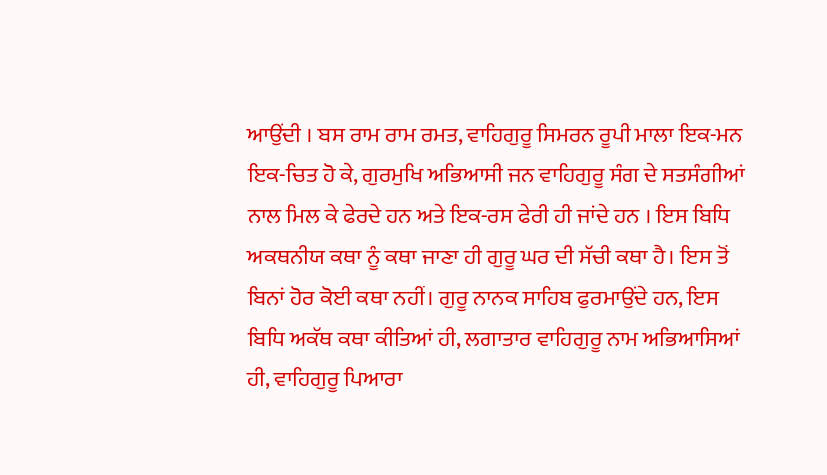ਆਉਂਦੀ । ਬਸ ਰਾਮ ਰਾਮ ਰਮਤ, ਵਾਹਿਗੁਰੂ ਸਿਮਰਨ ਰੂਪੀ ਮਾਲਾ ਇਕ-ਮਨ ਇਕ-ਚਿਤ ਹੋ ਕੇ, ਗੁਰਮੁਖਿ ਅਭਿਆਸੀ ਜਨ ਵਾਹਿਗੁਰੂ ਸੰਗ ਦੇ ਸਤਸੰਗੀਆਂ ਨਾਲ ਮਿਲ ਕੇ ਫੇਰਦੇ ਹਨ ਅਤੇ ਇਕ-ਰਸ ਫੇਰੀ ਹੀ ਜਾਂਦੇ ਹਨ । ਇਸ ਬਿਧਿ ਅਕਥਨੀਯ ਕਥਾ ਨੂੰ ਕਥਾ ਜਾਣਾ ਹੀ ਗੁਰੂ ਘਰ ਦੀ ਸੱਚੀ ਕਥਾ ਹੈ। ਇਸ ਤੋਂ ਬਿਨਾਂ ਹੋਰ ਕੋਈ ਕਥਾ ਨਹੀਂ। ਗੁਰੂ ਨਾਨਕ ਸਾਹਿਬ ਫੁਰਮਾਉਂਦੇ ਹਨ, ਇਸ ਬਿਧਿ ਅਕੱਥ ਕਥਾ ਕੀਤਿਆਂ ਹੀ, ਲਗਾਤਾਰ ਵਾਹਿਗੁਰੂ ਨਾਮ ਅਭਿਆਸਿਆਂ ਹੀ, ਵਾਹਿਗੁਰੂ ਪਿਆਰਾ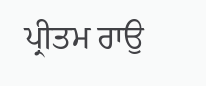ਪ੍ਰੀਤਮ ਰਾਉ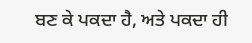ਬਣ ਕੇ ਪਕਦਾ ਹੈ, ਅਤੇ ਪਕਦਾ ਹੀ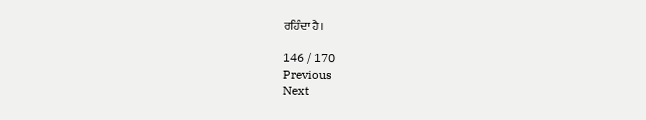ਰਹਿੰਦਾ ਹੈ।

146 / 170
Previous
Next